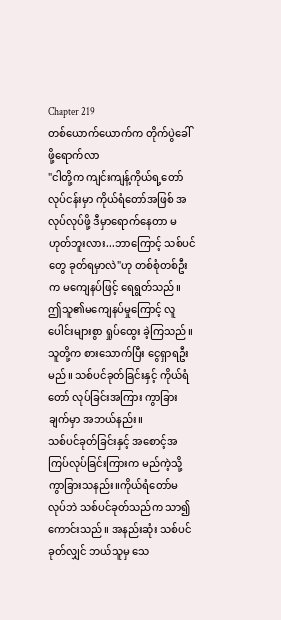Chapter 219
တစ်ယောက်ယောက်က တိုက်ပွဲခေါ်ဖို့ရောက်လာ
"ငါတို့က ကျင်းကျန့်ကိုယ်ရ့တော်လုပ်ငန်းမှာ ကိုယ်ရံတော်အဖြစ် အလုပ်လုပ်ဖို့ ဒီမှာရောက်နေတာ မဟုတ်ဘူးလား...ဘာကြောင့် သစ်ပင်တွေ ခုတ်ရမှာလဲ"ဟု တစ်စုံတစ်ဦးက မကျေနပ်ဖြင့် ရေရွတ်သည်။
ဤသူ၏မကျေနပ်မှုကြောင့် လူပေါင်းများစွာ ရှုပ်ထွေး ခဲ့ကြသည်။ သူတို့က စားသောက်ပြီး ငွေရှာရဦးမည်။ သစ်ပင်ခုတ်ခြင်းနှင့် ကိုယ်ရံတော် လုပ်ခြင်းအကြား ကွာခြားချက်မှာ အဘယ်နည်း။
သစ်ပင်ခုတ်ခြင်းနှင့် အစောင့်အကြပ်လုပ်ခြင်းကြားက မည်ကဲ့သို့ ကွာခြားသနည်း။ကိုယ်ရံတော်မလုပ်ဘဲ သစ်ပင်ခုတ်သည်က သာ၍ကောင်းသည်။ အနည်းဆုံး သစ်ပင်ခုတ်လျှင် ဘယ်သူမှ သေ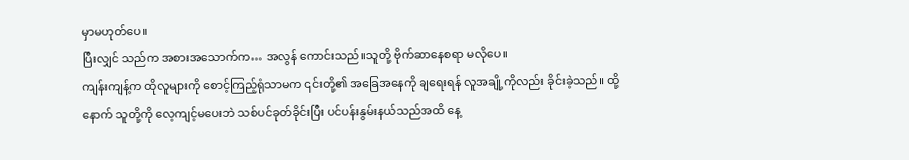မှာမဟုတ်ပေ။
ပြီးလျှင် သည်က အစားအသောက်က… အလွန် ကောင်းသည်။သူတို့ ဗိုက်ဆာနေစရာ မလိုပေ။
ကျန်းကျန့်က ထိုလူများကို စောင့်ကြည့်ရုံသာမက ၎င်းတို့၏ အခြေအနေကို ချရေးရန် လူအချို့ကိုလည်း ခိုင်းခဲ့သည်။ ထို့နောက် သူတို့ကို လေ့ကျင့်မပေးဘဲ သစ်ပင်ခုတ်ခိုင်းပြီး ပင်ပန်းနွမ်းနယ်သည်အထိ နေ့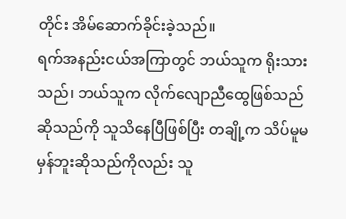တိုင်း အိမ်ဆောက်ခိုင်းခဲ့သည်။
ရက်အနည်းငယ်အကြာတွင် ဘယ်သူက ရိုးသားသည်၊ ဘယ်သူက လိုက်လျောညီထွေဖြစ်သည်ဆိုသည်ကို သူသိနေပြီဖြစ်ပြီး တချို့က သိပ်မူမမှန်ဘူးဆိုသည်ကိုလည်း သူ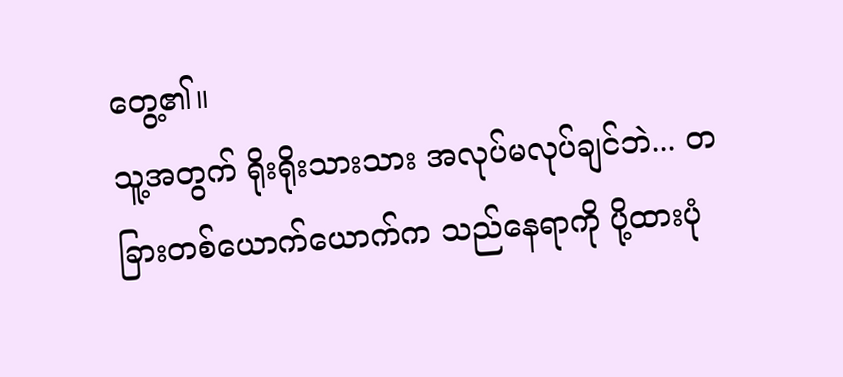တွေ့၏။
သူ့အတွက် ရိုးရိုးသားသား အလုပ်မလုပ်ချင်ဘဲ... တခြားတစ်ယောက်ယောက်က သည်နေရာကို ပို့ထားပုံ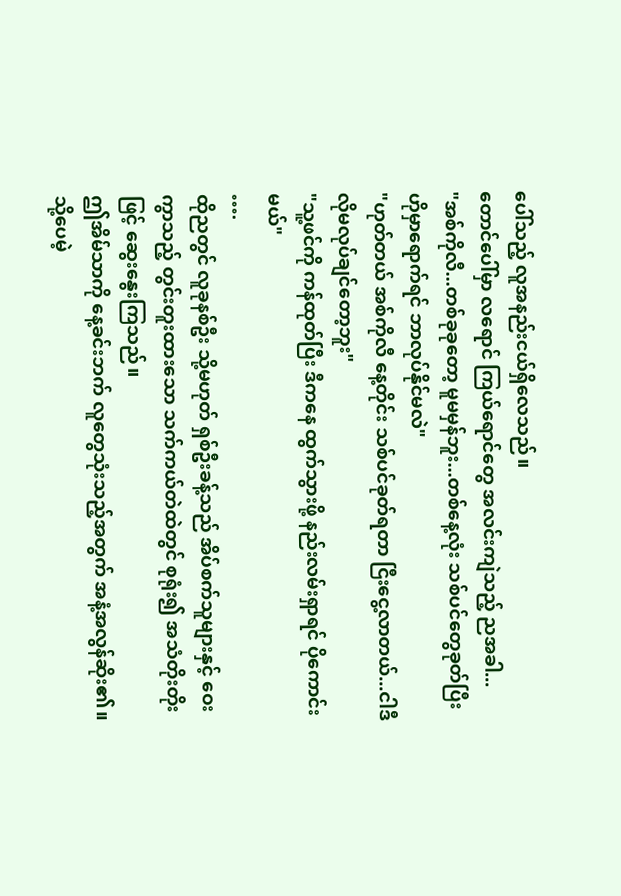ပေါ်သည့် လူအနည်းငယ်ရှိလေသည်။
တောင်ပေါ်မှာ လရောင် ကြယ်ရောင်တွေ အလင်းကျဲသည့် ညအခါ...
"အစ်ကိုလီ...တစ်ခုခုတော့ မူမမှန်ဘူး...တစ်နေ့လုံး သစ်ပင်တွေခုတ်ပြီး ဟိုမှာရောက်ရင် ဘာလုပ်နိုင်မလဲ"
"ဟုတ်တယ် အစ်ကိုလီ နေ့တိုင်း သစ်ပင်ခုတ်ရတာ ငြီးငွေ့လာတယ်...ငါဒီလိုမလုပ်ချင်တော့ဘူး"
"သူ့ဖင်ကို ကန်ထုတ်ပြီး ဒီကနေ ထွက်သွားဖို့ နည်းလမ်းရှာရင် ပိုကောင်းမယ်"
….
ထိုညတွင် လူခုနစ်ဦး သို့မဟုတ် ရှစ်ဦးခန့်သည် အိပ်စက်သူများနှင့် ဝေးကွာသည့် တွင်းတူးထားသော သက်ကယ်တဲထဲတွင် စုရုံး၍ အသံတိုးတိုးဖြင့် ဆွေးနွေးကြသည်။
ဤအိမ်သာကို နေ့ခင်းဘက် လူတွေသုံးသည့်အတွက် အနံ့အလွန်ဆိုး၏။သို့ပေမဲ့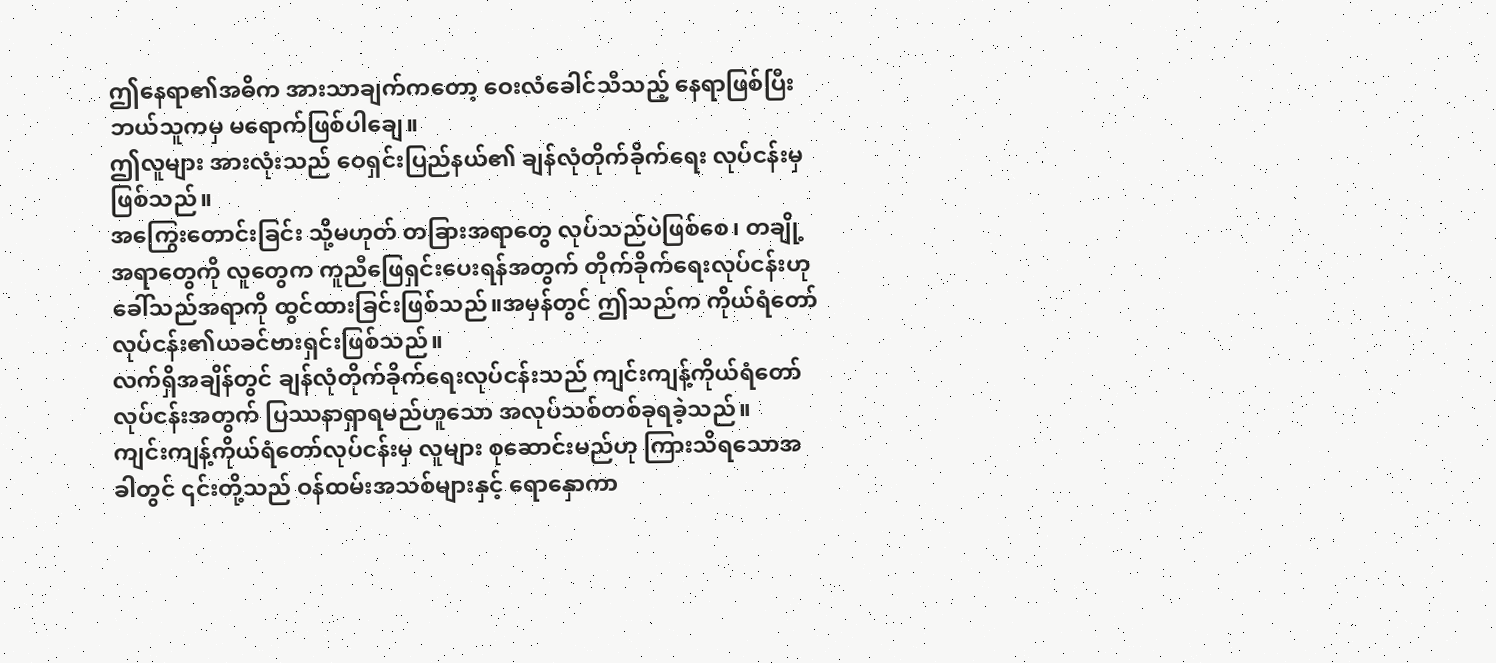ဤနေရာ၏အဓိက အားသာချက်ကတော့ ဝေးလံခေါင်သီသည့် နေရာဖြစ်ပြီး ဘယ်သူကမှ မရောက်ဖြစ်ပါချေ။
ဤလူများ အားလုံးသည် ဝေရှင်းပြည်နယ်၏ ချန်လုံတိုက်ခိုက်ရေး လုပ်ငန်းမှဖြစ်သည်။
အကြွေးတောင်းခြင်း သို့မဟုတ် တခြားအရာတွေ လုပ်သည်ပဲဖြစ်စေ၊ တချို့အရာတွေကို လူတွေက ကူညီဖြေရှင်းပေးရန်အတွက် တိုက်ခိုက်ရေးလုပ်ငန်းဟုခေါ်သည်အရာကို ထွင်ထားခြင်းဖြစ်သည်။အမှန်တွင် ဤသည်က ကိုယ်ရံတော်လုပ်ငန်း၏ယခင်ဗားရှင်းဖြစ်သည်။
လက်ရှိအချိန်တွင် ချန်လုံတိုက်ခိုက်ရေးလုပ်ငန်းသည် ကျင်းကျန့်ကိုယ်ရံတော်လုပ်ငန်းအတွက် ပြဿနာရှာရမည်ဟူသော အလုပ်သစ်တစ်ခုရခဲ့သည်။
ကျင်းကျန့်ကိုယ်ရံတော်လုပ်ငန်းမှ လူများ စုဆောင်းမည်ဟု ကြားသိရသောအခါတွင် ၎င်းတို့သည် ဝန်ထမ်းအသစ်များနှင့် ရောနှောကာ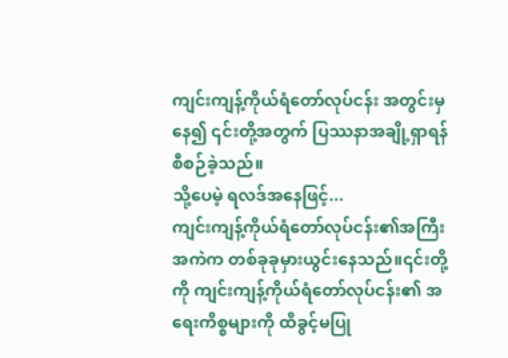ကျင်းကျန့်ကိုယ်ရံတော်လုပ်ငန်း အတွင်းမှနေ၍ ၎င်းတို့အတွက် ပြဿနာအချို့ရှာရန် စီစဉ်ခဲ့သည်။
သို့ပေမဲ့ ရလဒ်အနေဖြင့်...
ကျင်းကျန့်ကိုယ်ရံတော်လုပ်ငန်း၏အကြီးအကဲက တစ်ခုခုမှားယွင်းနေသည်။၎င်းတို့ကို ကျင်းကျန့်ကိုယ်ရံတော်လုပ်ငန်း၏ အရေးကိစ္စများကို ထိခွင့်မပြု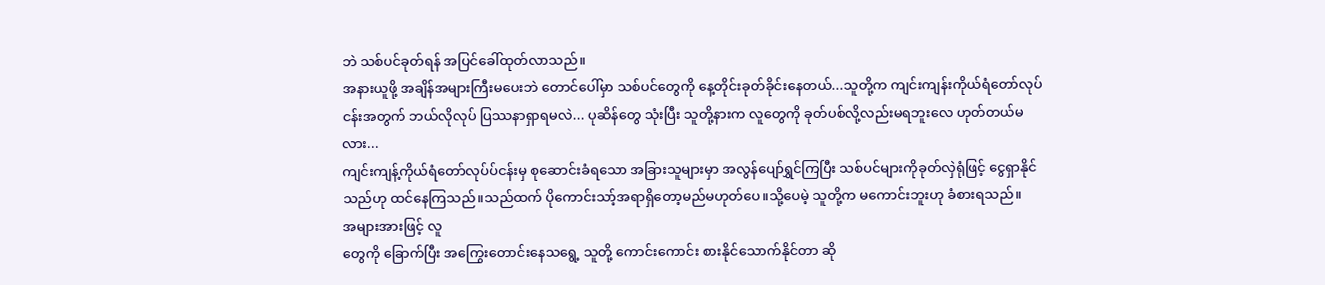ဘဲ သစ်ပင်ခုတ်ရန် အပြင်ခေါ်ထုတ်လာသည်။
အနားယူဖို့ အချိန်အများကြီးမပေးဘဲ တောင်ပေါ်မှာ သစ်ပင်တွေကို နေ့တိုင်းခုတ်ခိုင်းနေတယ်...သူတို့က ကျင်းကျန်းကိုယ်ရံတော်လုပ်ငန်းအတွက် ဘယ်လိုလုပ် ပြဿနာရှာရမလဲ... ပုဆိန်တွေ သုံးပြီး သူတို့နားက လူတွေကို ခုတ်ပစ်လို့လည်းမရဘူးလေ ဟုတ်တယ်မလား...
ကျင်းကျန့်ကိုယ်ရံတော်လုပ်ပ်ငန်းမှ စုဆောင်းခံရသော အခြားသူများမှာ အလွန်ပျော်ရွှင်ကြပြီး သစ်ပင်များကိုခုတ်လှဲရုံဖြင့် ငွေရှာနိုင်သည်ဟု ထင်နေကြသည်။သည်ထက် ပိုကောင်းသာ့်အရာရှိတော့မည်မဟုတ်ပေ။သို့ပေမဲ့ သူတို့က မကောင်းဘူးဟု ခံစားရသည်။
အများအားဖြင့် လူ
တွေကို ခြောက်ပြီး အကြွေးတောင်းနေသရွေ့ သူတို့ ကောင်းကောင်း စားနိုင်သောက်နိုင်တာ ဆို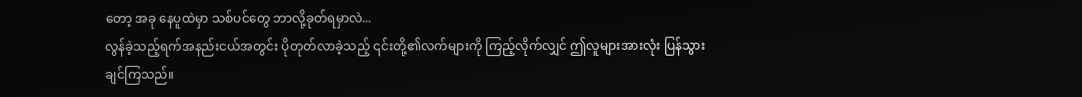တော့ အခု နေပူထဲမှာ သစ်ပင်တွေ ဘာလို့ခုတ်ရမှာလဲ...
လွန်ခဲ့သည့်ရက်အနည်းငယ်အတွင်း ပိုတုတ်လာခဲ့သည့် ၎င်းတို့၏လက်များကို ကြည့်လိုက်လျှင် ဤလူများအားလုံး ပြန်သွားချင်ကြသည်။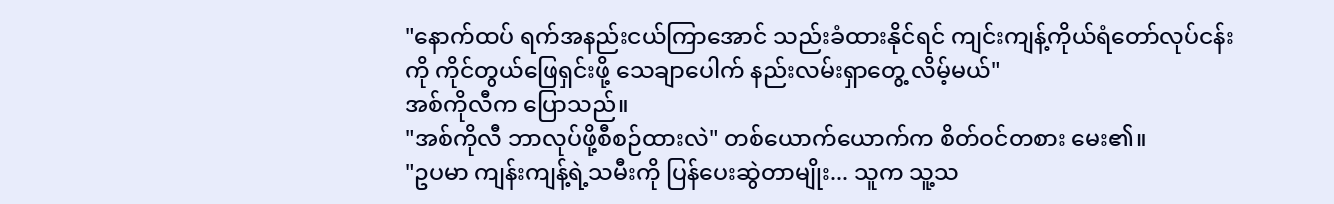"နောက်ထပ် ရက်အနည်းငယ်ကြာအောင် သည်းခံထားနိုင်ရင် ကျင်းကျန့်ကိုယ်ရံတော်လုပ်ငန်းကို ကိုင်တွယ်ဖြေရှင်းဖို့ သေချာပေါက် နည်းလမ်းရှာတွေ့ လိမ့်မယ်"
အစ်ကိုလီက ပြောသည်။
"အစ်ကိုလီ ဘာလုပ်ဖို့စီစဉ်ထားလဲ" တစ်ယောက်ယောက်က စိတ်ဝင်တစား မေး၏။
"ဥပမာ ကျန်းကျန့်ရဲ့သမီးကို ပြန်ပေးဆွဲတာမျိုး... သူက သူ့သ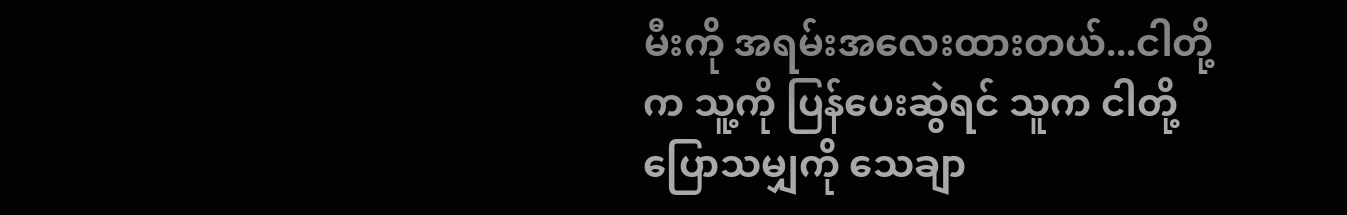မီးကို အရမ်းအလေးထားတယ်...ငါတို့က သူ့ကို ပြန်ပေးဆွဲရင် သူက ငါတို့ပြောသမျှကို သေချာ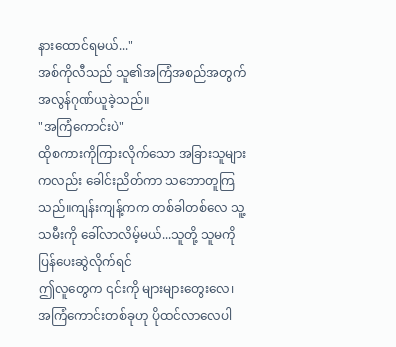နားထောင်ရမယ်..."
အစ်ကိုလီသည် သူ၏အကြံအစည်အတွက် အလွန်ဂုဏ်ယူခဲ့သည်။
"အကြံကောင်းပဲ"
ထိုစကားကိုကြားလိုက်သော အခြားသူများကလည်း ခေါင်းညိတ်ကာ သဘောတူကြသည်။ကျန်းကျန့်ကက တစ်ခါတစ်လေ သူ့သမီးကို ခေါ်လာလိမ့်မယ်...သူတို့ သူမကို ပြန်ပေးဆွဲလိုက်ရင်
ဤလူတွေက ၎င်းကို များများတွေးလေ၊ အကြံကောင်းတစ်ခုဟု ပိုထင်လာလေပါ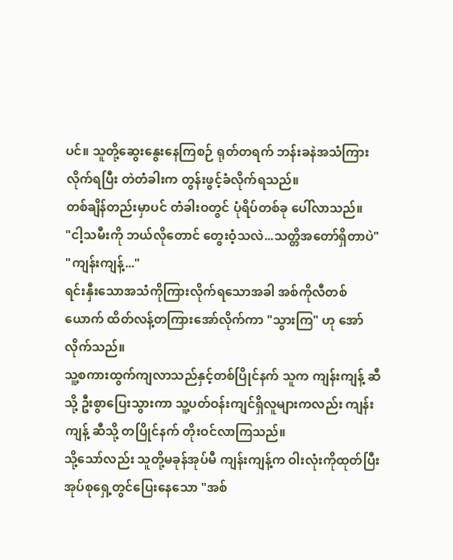ပင်။ သူတို့ဆွေးနွေးနေကြစဉ် ရုတ်တရက် ဘန်းခနဲအသံကြားလိုက်ရပြီး တဲတံခါးက တွန်းဖွင့်ခံလိုက်ရသည်။
တစ်ချိန်တည်းမှာပင် တံခါးဝတွင် ပုံရိပ်တစ်ခု ပေါ်လာသည်။
"ငါ့သမီးကို ဘယ်လိုတောင် တွေးဝံ့သလဲ...သတ္တိအတော်ရှိတာပဲ"
"ကျန်းကျန့်..."
ရင်းနှီးသောအသံကိုကြားလိုက်ရသောအခါ အစ်ကိုလီတစ်ယောက် ထိတ်လန့်တကြားအော်လိုက်ကာ "သွားကြ" ဟု အော်လိုက်သည်။
သူ့စကားထွက်ကျလာသည်နှင့်တစ်ပြိုင်နက် သူက ကျန်းကျန့် ဆီသို့ ဦးစွာပြေးသွားကာ သူ့ပတ်ဝန်းကျင်ရှိလူများကလည်း ကျန်းကျန့် ဆီသို့ တပြိုင်နက် တိုးဝင်လာကြသည်။
သို့သော်လည်း သူတို့မခုန်အုပ်မီ ကျန်းကျန့်က ဝါးလုံးကိုထုတ်ပြီး အုပ်စုရှေ့တွင်ပြေးနေသော "အစ်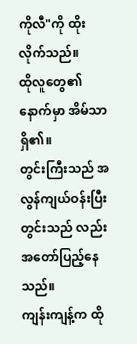ကိုလီ"ကို ထိုးလိုက်သည်။
ထိုလူတွေ၏နောက်မှာ အိမ်သာရှိ၏။
တွင်းကြီးသည် အလွန်ကျယ်ဝန်းပြီး တွင်းသည် လည်း အတော်ပြည့်နေသည်။
ကျန်းကျန့်က ထို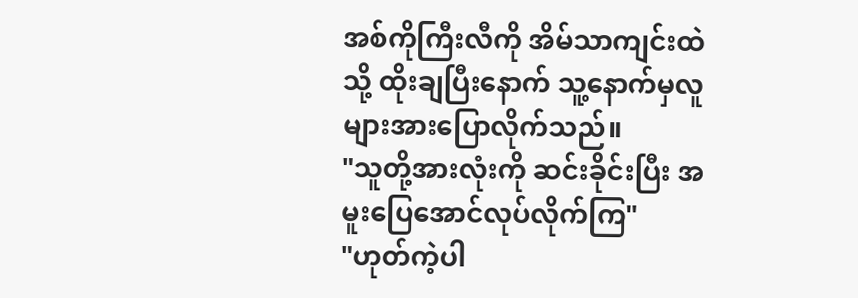အစ်ကိုကြီးလီကို အိမ်သာကျင်းထဲသို့ ထိုးချပြီးနောက် သူ့နောက်မှလူများအားပြောလိုက်သည်။
"သူတို့အားလုံးကို ဆင်းခိုင်းပြီး အမူးပြေအောင်လုပ်လိုက်ကြ"
"ဟုတ်ကဲ့ပါ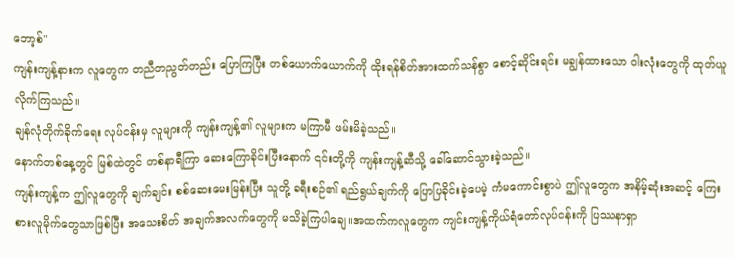ဘော့စ်"
ကျန်းကျန့်နားက လူတွေက တညီတညွတ်တည်း ပြောကြပြီး တစ်ယောက်ယောက်ကို ထိုးရန်စိတ်အားထက်သန်စွာ စောင့်ဆိုင်းရင်း မချွန်ထားသော ဝါးလုံးတွေကို ထုတ်ယူလိုက်ကြသည်။
ချန်လုံတိုက်ခိုက်ရေး လုပ်ငန်းမှ လူများကို ကျန်းကျန့်၏ လူများက မကြာမီ ဖမ်းမိခဲ့သည်။
နောက်တစ်နေ့တွင် မြစ်ထဲတွင် တစ်နာရီကြာ ဆေးကြောခိုင်းပြီးနောက် ၎င်းတို့ကို ကျန်းကျန့်ဆီသို့ ခေါ်ဆောင်သွားခဲ့သည်။
ကျန်းကျန့်က ဤလူတွေကို ချက်ချင်း စစ်ဆေးမေးမြန်းပြီး သူတို့ ခရီးစဉ်၏ ရည်ရွယ်ချက်ကို ပြောပြခိုင်းခဲ့ပေမဲ့ ကံမကောင်းစွာပဲ ဤလူတွေက အနိမ့်ဆုံးအဆင့် ကြေးစားလူမိုက်တွေသာဖြစ်ပြီး အသေးစိတ် အချက်အလက်တွေကို မသိခဲ့ကြပါချေ။အထက်ကလူတွေက ကျင်းကျန့်ကိုယ်ရံတော်လုပ်ငန်းကို ပြဿနာရှာ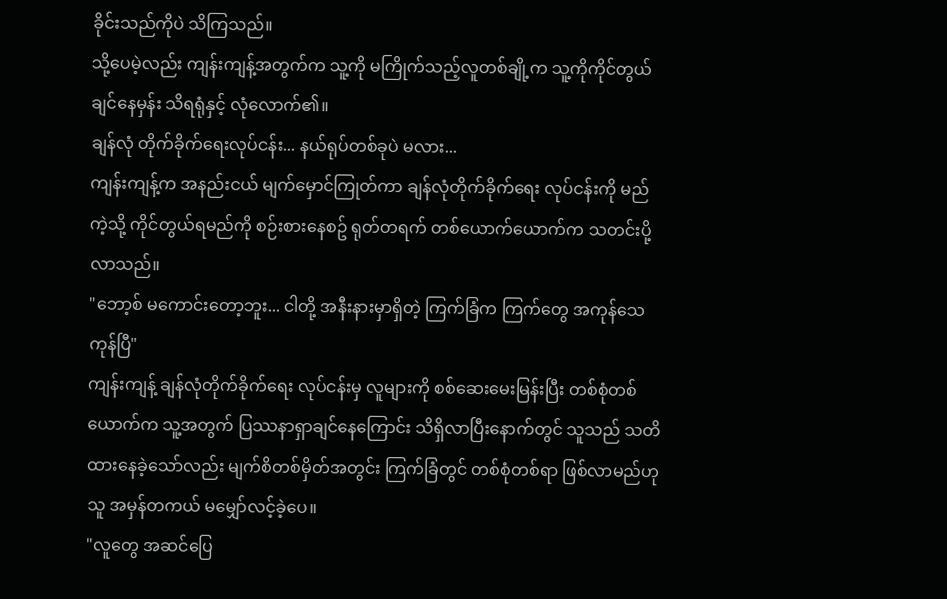ခိုင်းသည်ကိုပဲ သိကြသည်။
သို့ပေမဲ့လည်း ကျန်းကျန့်အတွက်က သူ့ကို မကြိုက်သည့်လူတစ်ချို့က သူ့ကိုကိုင်တွယ်ချင်နေမှန်း သိရရုံနှင့် လုံလောက်၏။
ချန်လုံ တိုက်ခိုက်ရေးလုပ်ငန်း... နယ်ရုပ်တစ်ခုပဲ မလား...
ကျန်းကျန့်က အနည်းငယ် မျက်မှောင်ကြုတ်ကာ ချန်လုံတိုက်ခိုက်ရေး လုပ်ငန်းကို မည်ကဲ့သို့ ကိုင်တွယ်ရမည်ကို စဉ်းစားနေစဥ် ရုတ်တရက် တစ်ယောက်ယောက်က သတင်းပို့လာသည်။
"ဘော့စ် မကောင်းတော့ဘူး... ငါတို့ အနီးနားမှာရှိတဲ့ ကြက်ခြံက ကြက်တွေ အကုန်သေကုန်ပြီ"
ကျန်းကျန့် ချန်လုံတိုက်ခိုက်ရေး လုပ်ငန်းမှ လူများကို စစ်ဆေးမေးမြန်းပြီး တစ်စုံတစ်ယောက်က သူ့အတွက် ပြဿနာရှာချင်နေကြောင်း သိရှိလာပြီးနောက်တွင် သူသည် သတိထားနေခဲ့သော်လည်း မျက်စိတစ်မှိတ်အတွင်း ကြက်ခြံတွင် တစ်စုံတစ်ရာ ဖြစ်လာမည်ဟု သူ အမှန်တကယ် မမျှော်လင့်ခဲ့ပေ။
"လူတွေ အဆင်ပြေ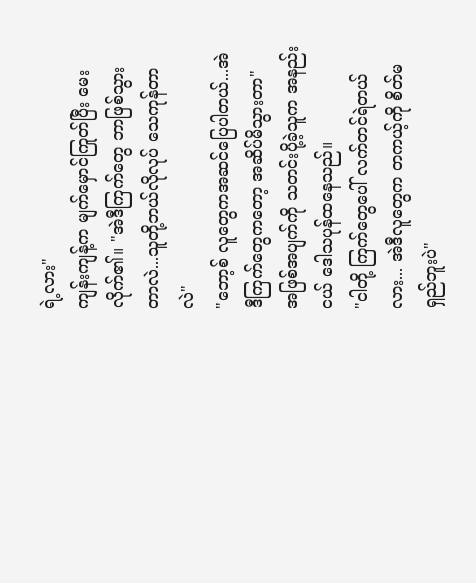ရဲ့လား"
ကျန်းကျန့်က မျက်မှောင်ကြုတ်ပြီး မေးလိုက်၏။ "အဲဒီကြက်တွေ ဘာဖြစ်သွားတာလဲ...သူတို့ဘယ်လိုလုပ် သေကုန်တာလဲ"
"ဘော့စ် လူတွေကအဆင်ပြေပါတယ်...အဲဒီကြက်တွေကတော့ အဆိပ်မိသွားတာ"
အဖြစ်အပျက်ကို သတင်းပို့ခဲ့သူက အနည်းငယ် ဒေါသပုန်ထနေသည်။
"ငါတို့ ကြက်တွေပေါ် လက်တင်ရဲတယ်လား... အဲဒီလူတွေက တကယ့်ကို စိတ်မရှည်ဘူးပဲ"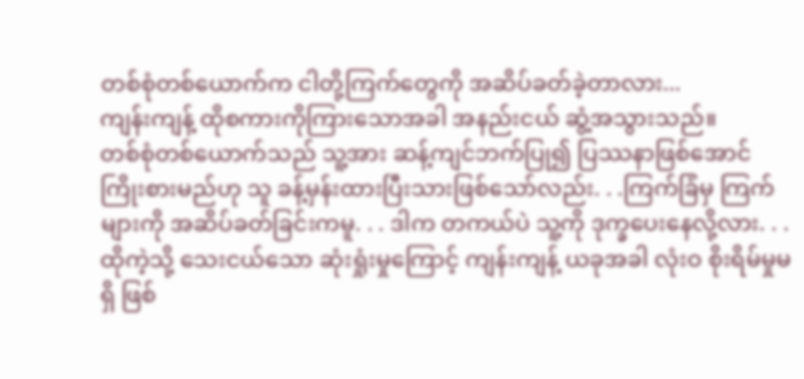တစ်စုံတစ်ယောက်က ငါတို့ကြက်တွေကို အဆိပ်ခတ်ခဲ့တာလား...
ကျန်းကျန့် ထိုစကားကိုကြားသောအခါ အနည်းငယ် ဆွံ့အသွားသည်။
တစ်စုံတစ်ယောက်သည် သူ့အား ဆန့်ကျင်ဘက်ပြု၍ ပြဿနာဖြစ်အောင် ကြိုးစားမည်ဟု သူ ခန့်မှန်းထားပြီးသားဖြစ်သော်လည်း. . .ကြက်ခြံမှ ကြက်များကို အဆိပ်ခတ်ခြင်းကမူ. . . ဒါက တကယ်ပဲ သူ့ကို ဒုက္ခပေးနေလို့လား. . .
ထိုကဲ့သို့ သေးငယ်သော ဆုံးရှုံးမှုကြောင့် ကျန်းကျန့် ယခုအခါ လုံးဝ စိုးရိမ်မှုမရှိ ဖြစ်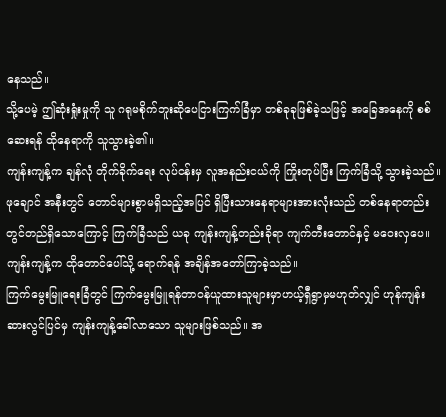နေသည်။
သို့ပေမဲ့ ဤဆုံးရှုံးမှုကို သူ ဂရုမစိုက်ဘူးဆိုပေငြားကြက်ခြံမှာ တစ်ခုခုဖြစ်ခဲ့သဖြင့် အခြေအနေကို စစ်ဆေးရန် ထိုနေရာကို သူသွားခဲ့၏။
ကျန်းကျန့်က ချန်လုံ တိုက်ခိုက်ရေး လုပ်ငန်းမှ လူအနည်းငယ်ကို ကြိုးတုပ်ပြီး ကြက်ခြံသို့ သွားခဲ့သည်။
ဖုချောင် အနီးတွင် တောင်များစွာမရှိသည့်အပြင် ရှိပြီးသားနေရာများအားလုံးသည် တစ်နေရာတည်းတွင်တည်ရှိသောကြောင့် ကြက်ခြံသည် ယခု ကျန်းကျန့်တည်းခိုရာ ကျက်တီးတောင်နှင့် မဝေးလှပေ။
ကျန်းကျန့်က ထိုတောင်ပေါ်သို့ ရောက်ရန် အချိန်အတော်ကြာခဲ့သည်။
ကြက်မွေးမြူရေးခြံတွင် ကြက်မွေးမြူရန်တာဝန်ယူထားသူများမှာဟယ့်ရှီရွာမှမဟုတ်လျှင် ဟုန်ကျန်းဆားလွင်ပြင်မှ ကျန်းကျန့်ခေါ်လာသော သူများဖြစ်သည်။ အ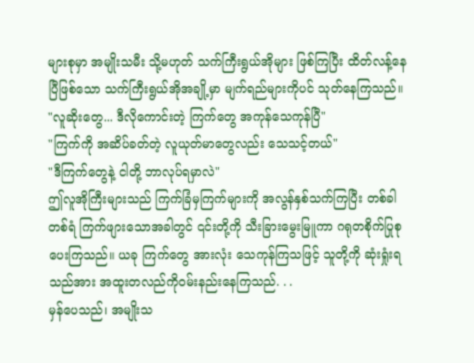များစုမှာ အမျိုးသမီး သို့မဟုတ် သက်ကြီးရွယ်အိုများ ဖြစ်ကြပြီး ထိတ်လန့်နေပြီဖြစ်သော သက်ကြီးရွယ်အိုအချို့မှာ မျက်ရည်များကိုပင် သုတ်နေကြသည်။
"လူဆိုးတွေ... ဒီလိုကောင်းတဲ့ ကြက်တွေ အကုန်သေကုန်ပြီ"
"ကြက်ကို အဆိပ်ခတ်တဲ့ လူယုတ်မာတွေလည်း သေသင့်တယ်"
"ဒီကြက်တွေနဲ့ ငါတို့ ဘာလုပ်ရမှာလဲ"
ဤလူအိုကြီးများသည် ကြက်ခြံမှကြက်များကို အလွန်နှစ်သက်ကြပြီး တစ်ခါတစ်ရံ ကြက်ဖျားသောအခါတွင် ၎င်းတို့ကို သီးခြားမွေးမြူကာ ဂရုတစိုက်ပြုစုပေးကြသည်။ ယခု ကြက်တွေ အားလုံး သေကုန်ကြသဖြင့် သူတို့ကို ဆုံးရှုံးရသည်အား အထူးတလည်ကိုဝမ်းနည်းနေကြသည်. . .
မှန်ပေသည်၊ အမျိုးသ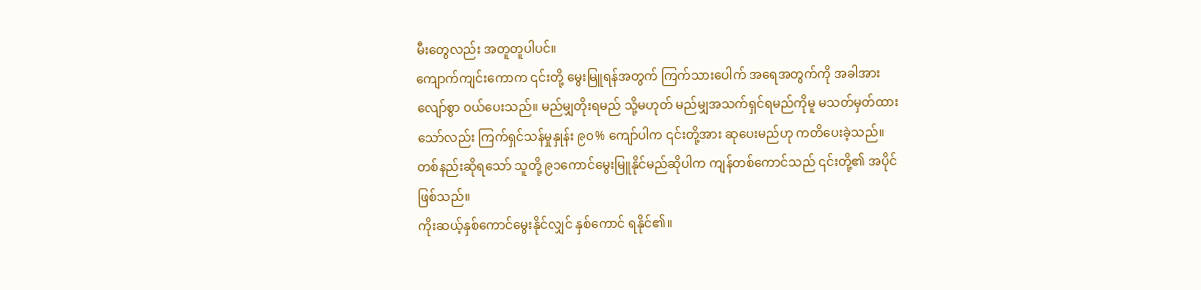မီးတွေလည်း အတူတူပါပင်။
ကျောက်ကျင်းကောက ၎င်းတို့ မွေးမြူရန်အတွက် ကြက်သားပေါက် အရေအတွက်ကို အခါအားလျော်စွာ ဝယ်ပေးသည်။ မည်မျှတိုးရမည် သို့မဟုတ် မည်မျှအသက်ရှင်ရမည်ကိုမူ မသတ်မှတ်ထားသော်လည်း ကြက်ရှင်သန်မှုနှုန်း ၉၀% ကျော်ပါက ၎င်းတို့အား ဆုပေးမည်ဟု ကတိပေးခဲ့သည်။
တစ်နည်းဆိုရသော် သူတို့ ၉၁ကောင်မွေးမြူနိုင်မည်ဆိုပါက ကျန်တစ်ကောင်သည် ၎င်းတို့၏ အပိုင်ဖြစ်သည်။
ကိုးဆယ့်နှစ်ကောင်မွေးနိုင်လျှင် နှစ်ကောင် ရနိုင်၏။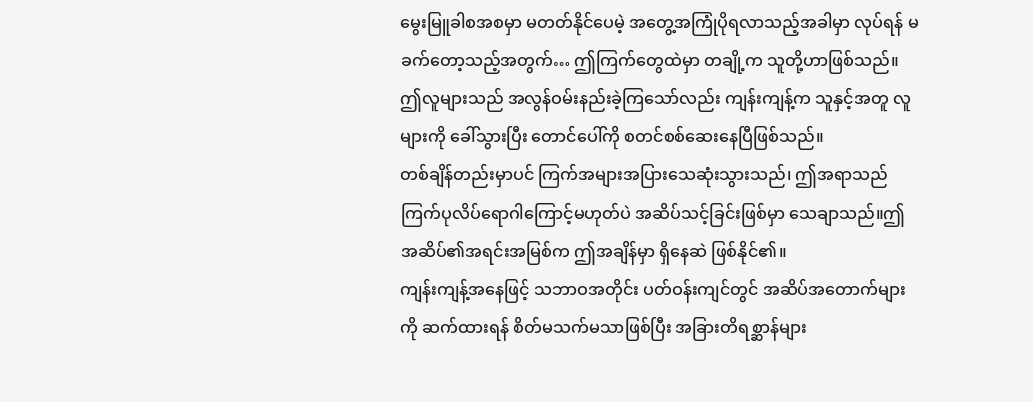မွေးမြူခါစအစမှာ မတတ်နိုင်ပေမဲ့ အတွေ့အကြုံပိုရလာသည့်အခါမှာ လုပ်ရန် မခက်တော့သည့်အတွက်… ဤကြက်တွေထဲမှာ တချို့က သူတို့ဟာဖြစ်သည်။
ဤလူများသည် အလွန်ဝမ်းနည်းခဲ့ကြသော်လည်း ကျန်းကျန့်က သူနှင့်အတူ လူများကို ခေါ်သွားပြီး တောင်ပေါ်ကို စတင်စစ်ဆေးနေပြီဖြစ်သည်။
တစ်ချိန်တည်းမှာပင် ကြက်အများအပြားသေဆုံးသွားသည်၊ ဤအရာသည် ကြက်ပုလိပ်ရောဂါကြောင့်မဟုတ်ပဲ အဆိပ်သင့်ခြင်းဖြစ်မှာ သေချာသည်။ဤအဆိပ်၏အရင်းအမြစ်က ဤအချိန်မှာ ရှိနေဆဲ ဖြစ်နိုင်၏။
ကျန်းကျန့်အနေဖြင့် သဘာဝအတိုင်း ပတ်ဝန်းကျင်တွင် အဆိပ်အတောက်များကို ဆက်ထားရန် စိတ်မသက်မသာဖြစ်ပြီး အခြားတိရစ္ဆာန်များ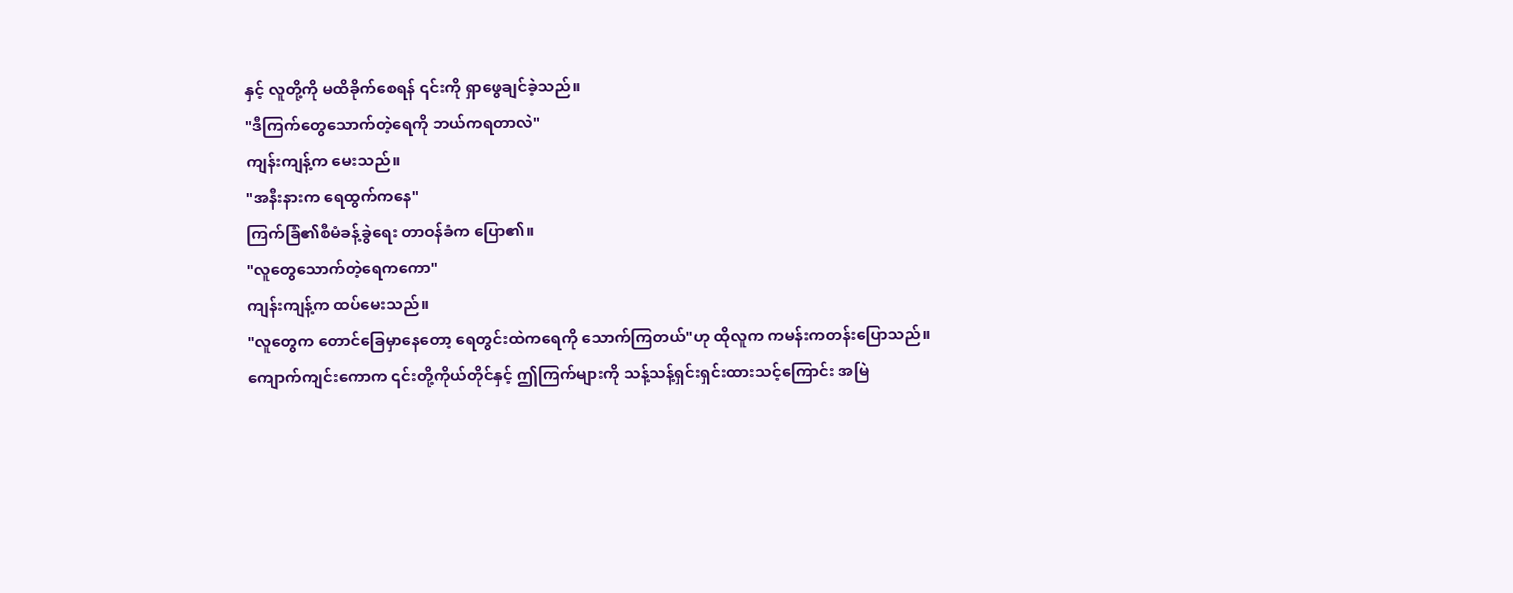နှင့် လူတို့ကို မထိခိုက်စေရန် ၎င်းကို ရှာဖွေချင်ခဲ့သည်။
"ဒီကြက်တွေသောက်တဲ့ရေကို ဘယ်ကရတာလဲ"
ကျန်းကျန့်က မေးသည်။
"အနီးနားက ရေထွက်ကနေ"
ကြက်ခြံ၏စီမံခန့်ခွဲရေး တာဝန်ခံက ပြော၏။
"လူတွေသောက်တဲ့ရေကကော"
ကျန်းကျန့်က ထပ်မေးသည်။
"လူတွေက တောင်ခြေမှာနေတော့ ရေတွင်းထဲကရေကို သောက်ကြတယ်"ဟု ထိုလူက ကမန်းကတန်းပြောသည်။
ကျောက်ကျင်းကောက ၎င်းတို့ကိုယ်တိုင်နှင့် ဤကြက်များကို သန့်သန့်ရှင်းရှင်းထားသင့်ကြောင်း အမြဲ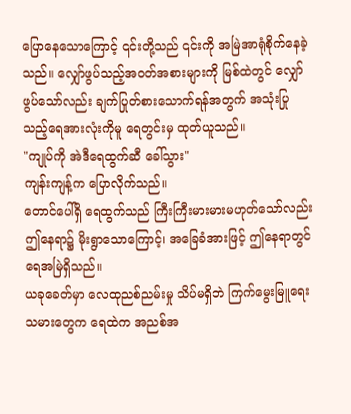ပြောနေသောကြောင့် ၎င်းတို့သည် ၎င်းကို အမြဲအာရုံစိုက်နေခဲ့သည်။ လျှော်ဖွပ်သည့်အဝတ်အစားများကို မြစ်ထဲတွင် လျှော်ဖွပ်သော်လည်း ချက်ပြုတ်စားသောက်ရန်အတွက် အသုံးပြုသည့်ရေအားလုံးကိုမူ ရေတွင်းမှ ထုတ်ယူသည်။
"ကျုပ်ကို အဲဒီရေထွက်ဆီ ခေါ်သွား"
ကျန်းကျန့်က ပြောလိုက်သည်။
တောင်ပေါ်ရှိ ရေထွက်သည် ကြီးကြီးမားမားမဟုတ်သော်လည်း ဤနေရာ၌ မိုးရွာသောကြောင့်၊ အခြေခံအားဖြင့် ဤနေရာတွင် ရေအမြဲရှိသည်။
ယခုခေတ်မှာ လေထုညစ်ညမ်းမှု သိပ်မရှိဘဲ ကြက်မွေးမြူရေးသမားတွေက ရေထဲက အညစ်အ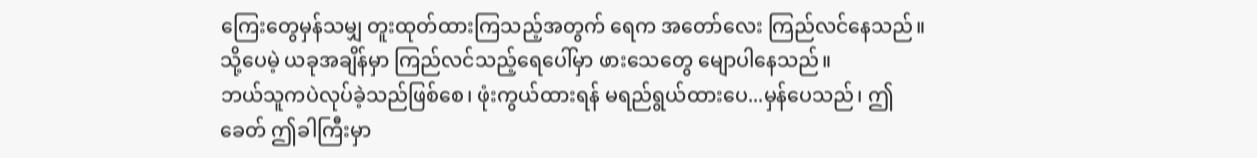ကြေးတွေမှန်သမျှ တူးထုတ်ထားကြသည့်အတွက် ရေက အတော်လေး ကြည်လင်နေသည်။သို့ပေမဲ့ ယခုအချိန်မှာ ကြည်လင်သည့်ရေပေါ်မှာ ဖားသေတွေ မျောပါနေသည်။
ဘယ်သူကပဲလုပ်ခဲ့သည်ဖြစ်စေ၊ ဖုံးကွယ်ထားရန် မရည်ရွယ်ထားပေ...မှန်ပေသည်၊ ဤခေတ် ဤခါကြီးမှာ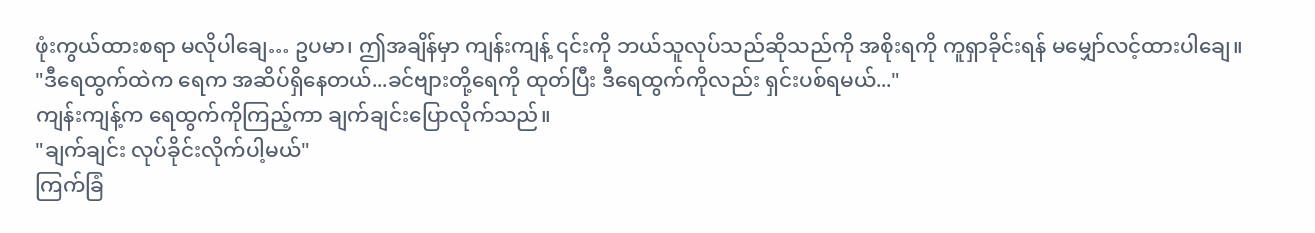ဖုံးကွယ်ထားစရာ မလိုပါချေ… ဥပမာ၊ ဤအချိန်မှာ ကျန်းကျန့် ၎င်းကို ဘယ်သူလုပ်သည်ဆိုသည်ကို အစိုးရကို ကူရှာခိုင်းရန် မမျှော်လင့်ထားပါချေ။
"ဒီရေထွက်ထဲက ရေက အဆိပ်ရှိနေတယ်...ခင်ဗျားတို့ရေကို ထုတ်ပြီး ဒီရေထွက်ကိုလည်း ရှင်းပစ်ရမယ်..."
ကျန်းကျန့်က ရေထွက်ကိုကြည့်ကာ ချက်ချင်းပြောလိုက်သည်။
"ချက်ချင်း လုပ်ခိုင်းလိုက်ပါ့မယ်"
ကြက်ခြံ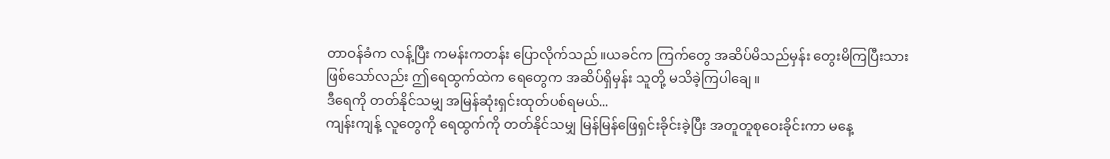တာဝန်ခံက လန့်ပြီး ကမန်းကတန်း ပြောလိုက်သည်။ယခင်က ကြက်တွေ အဆိပ်မိသည်မှန်း တွေးမိကြပြီးသားဖြစ်သော်လည်း ဤရေထွက်ထဲက ရေတွေက အဆိပ်ရှိမှန်း သူတို့ မသိခဲ့ကြပါချေ။
ဒီရေကို တတ်နိုင်သမျှ အမြန်ဆုံးရှင်းထုတ်ပစ်ရမယ်...
ကျန်းကျန့် လူတွေကို ရေထွက်ကို တတ်နိုင်သမျှ မြန်မြန်ဖြေရှင်းခိုင်းခဲ့ပြီး အတူတူစုဝေးခိုင်းကာ မနေ့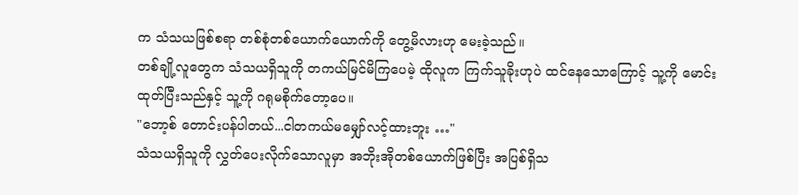က သံသယဖြစ်စရာ တစ်စုံတစ်ယောက်ယောက်ကို တွေ့မိလားဟု မေးခဲ့သည်။
တစ်ချို့လူတွေက သံသယရှိသူကို တကယ်မြင်မိကြပေမဲ့ ထိုလူက ကြက်သူခိုးဟုပဲ ထင်နေသောကြောင့် သူ့ကို မောင်းထုတ်ပြီးသည်နှင့် သူ့ကို ဂရုမစိုက်တော့ပေ။
"ဘော့စ် တောင်းပန်ပါတယ်...ငါတကယ်မမျှော်လင့်ထားဘူး …"
သံသယရှိသူကို လွှတ်ပေးလိုက်သောလူမှာ အဘိုးအိုတစ်ယောက်ဖြစ်ပြီး အပြစ်ရှိသ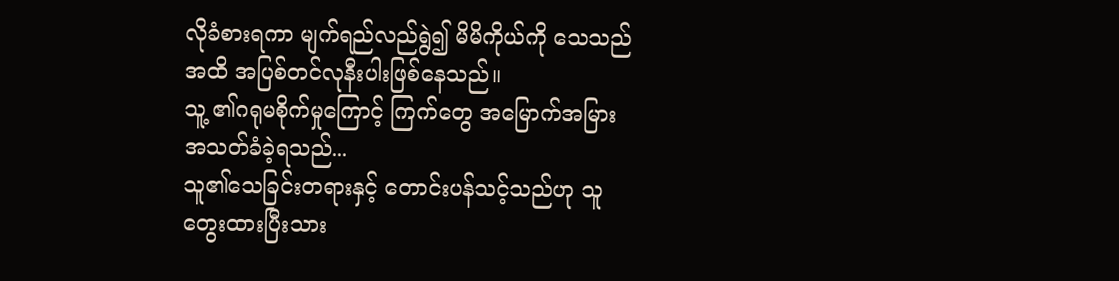လိုခံစားရကာ မျက်ရည်လည်ရွဲ၍ မိမိကိုယ်ကို သေသည်အထိ အပြစ်တင်လုနီးပါးဖြစ်နေသည်။
သူ့ ၏ဂရုမစိုက်မှုကြောင့် ကြက်တွေ အမြောက်အမြား အသတ်ခံခဲ့ရသည်...
သူ၏သေခြင်းတရားနှင့် တောင်းပန်သင့်သည်ဟု သူ တွေးထားပြီးသား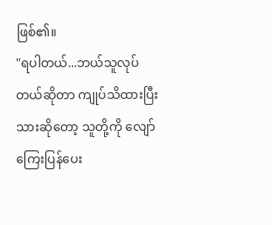ဖြစ်၏။
"ရပါတယ်...ဘယ်သူလုပ်တယ်ဆိုတာ ကျုပ်သိထားပြီးသားဆိုတော့ သူတို့ကို လျော်ကြေးပြန်ပေး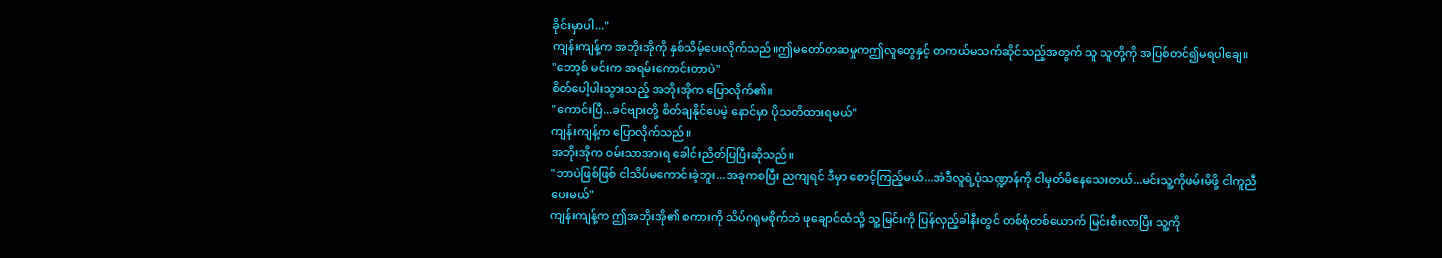ခိုင်းမှာပါ..."
ကျန်းကျန့်က အဘိုးအိုကို နှစ်သိမ့်ပေးလိုက်သည်။ဤမတော်တဆမှုကဤလူတွေနှင့် တကယ်မသက်ဆိုင်သည့်အတွက် သူ သူတို့ကို အပြစ်တင်၍မရပါချေ။
"ဘော့စ် မင်းက အရမ်းကောင်းတာပဲ"
စိတ်ပေါ့ပါးသွားသည့် အဘိုးအိုက ပြောလိုက်၏။
"ကောင်းပြီ...ခင်ဗျားတို့ စိတ်ချနိုင်ပေမဲ့ နောင်မှာ ပိုသတိထားရမယ်"
ကျန်းကျန့်က ပြောလိုက်သည်။
အဘိုးအိုက ဝမ်းသာအားရ ခေါင်းညိတ်ပြပြီးဆိုသည်။
"ဘာပဲဖြစ်ဖြစ် ငါသိပ်မကောင်းခဲ့ဘူး...အခုကစပြီး ညကျရင် ဒီမှာ စောင့်ကြည့်မယ်...အဲဒီလူရဲ့ပုံသဏ္ဍာန်ကို ငါမှတ်မိနေသေးတယ်...မင်းသူ့ကိုဖမ်းမိဖို့ ငါကူညီပေးမယ်"
ကျန်းကျန့်က ဤအဘိုးအို၏ စကားကို သိပ်ဂရုမစိုက်ဘဲ ဖုချောင်ထံသို့ သူ့မြင်းကို ပြန်လှည့်ခါနီးတွင် တစ်စုံတစ်ယောက် မြင်းစီးလာပြီး သူ့ကို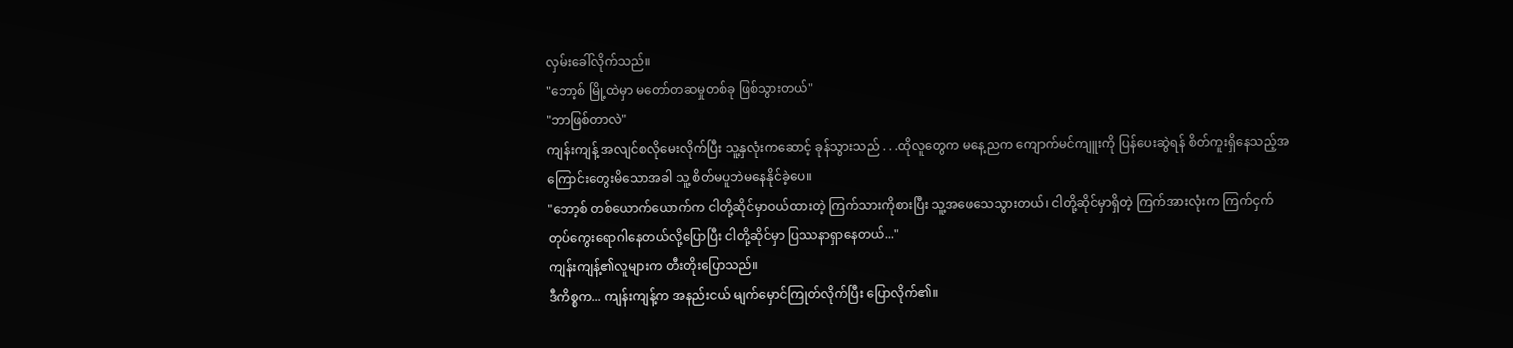လှမ်းခေါ်လိုက်သည်။
"ဘော့စ် မြို့ထဲမှာ မတော်တဆမှုတစ်ခု ဖြစ်သွားတယ်"
"ဘာဖြစ်တာလဲ"
ကျန်းကျန့် အလျင်စလိုမေးလိုက်ပြီး သူ့နှလုံးကဆောင့် ခုန်သွားသည် . . .ထိုလူတွေက မနေ့ညက ကျောက်မင်ကျူးကို ပြန်ပေးဆွဲရန် စိတ်ကူးရှိနေသည့်အကြောင်းတွေးမိသောအခါ သူ့ စိတ်မပူဘဲမနေနိုင်ခဲ့ပေ။
"ဘော့စ် တစ်ယောက်ယောက်က ငါတို့ဆိုင်မှာဝယ်ထားတဲ့ ကြက်သားကိုစားပြီး သူ့အဖေသေသွားတယ်၊ ငါတို့ဆိုင်မှာရှိတဲ့ ကြက်အားလုံးက ကြက်ငှက်တုပ်ကွေးရောဂါနေတယ်လို့ပြောပြီး ငါတို့ဆိုင်မှာ ပြဿနာရှာနေတယ်..."
ကျန်းကျန့်၏လူများက တီးတိုးပြောသည်။
ဒီကိစ္စက... ကျန်းကျန့်က အနည်းငယ် မျက်မှောင်ကြုတ်လိုက်ပြီး ပြောလိုက်၏။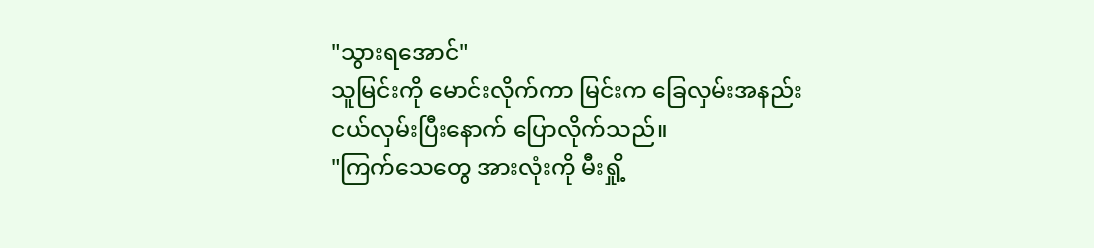"သွားရအောင်"
သူမြင်းကို မောင်းလိုက်ကာ မြင်းက ခြေလှမ်းအနည်းငယ်လှမ်းပြီးနောက် ပြောလိုက်သည်။
"ကြက်သေတွေ အားလုံးကို မီးရှို့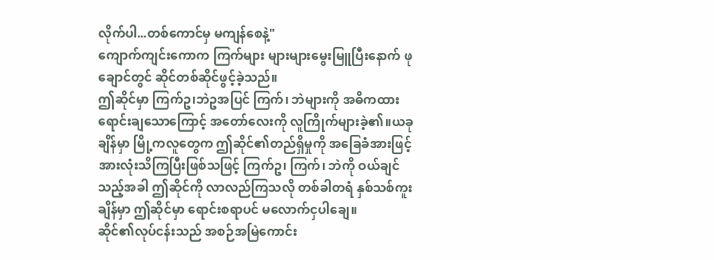လိုက်ပါ...တစ်ကောင်မှ မကျန်စေနဲ့"
ကျောက်ကျင်းကောက ကြက်များ များများမွေးမြူပြီးနောက် ဖုချောင်တွင် ဆိုင်တစ်ဆိုင်ဖွင့်ခဲ့သည်။
ဤဆိုင်မှာ ကြက်ဥ၊ဘဲဥအပြင် ကြက်၊ ဘဲများကို အဓိကထားရောင်းချသောကြောင့် အတော်လေးကို လူကြိုက်များခဲ့၏။ယခုချိန်မှာ မြို့ကလူတွေက ဤဆိုင်၏တည်ရှိမှုကို အခြေခံအားဖြင့် အားလုံးသိကြပြီးဖြစ်သဖြင့် ကြက်ဥ၊ ကြက်၊ ဘဲကို ဝယ်ချင်သည့်အခါ ဤဆိုင်ကို လာလည်ကြသလို တစ်ခါတရံ နှစ်သစ်ကူးချိန်မှာ ဤဆိုင်မှာ ရောင်းစရာပင် မလောက်ငှပါချေ။
ဆိုင်၏လုပ်ငန်းသည် အစဉ်အမြဲကောင်း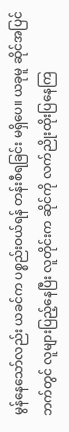မွန်နေသော်လည်း ယခင်က ပစ္စည်းဝယ်ရန် တန်းစီရခြင်း မရှိပေ။ ယခုမူ ဆိုင်အပြင်ဘက်တွင် လူများပြည့်နေပြီး လူတိုင်းက ဆိုင်ကို လက်ညိုးထိုးပြနေကြ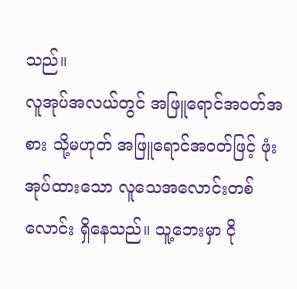သည်။
လူအုပ်အလယ်တွင် အဖြူရောင်အ၀တ်အစား သို့မဟုတ် အဖြူရောင်အ၀တ်ဖြင့် ဖုံးအုပ်ထားသော လူသေအလောင်းတစ်လောင်း ရှိနေသည်။ သူ့ဘေးမှာ ငို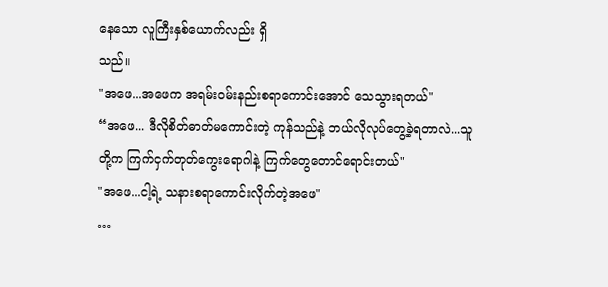နေသော လူကြီးနှစ်ယောက်လည်း ရှိ
သည်။
"အဖေ...အဖေက အရမ်းဝမ်းနည်းစရာကောင်းအောင် သေသွားရတယ်"
“အဖေ... ဒီလိုစိတ်ဓာတ်မကောင်းတဲ့ ကုန်သည်နဲ့ ဘယ်လိုလုပ်တွေ့ခဲ့ရတာလဲ...သူတို့က ကြက်ငှက်တုတ်ကွေးရောဂါနဲ့ ကြက်တွေတောင်ရောင်းတယ်"
"အဖေ...ငါ့ရဲ့ သနားစရာကောင်းလိုက်တဲ့အဖေ"
…